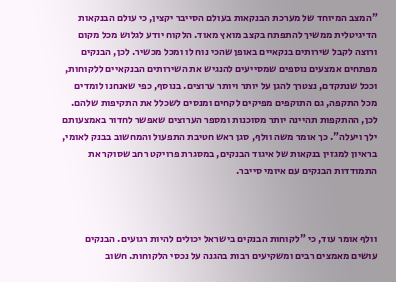"המצב המיוחד של מערכת הבנקאות בעולם הסייבר יקצין, כי עולם הבנקאות הדיגיטלית ממשיך להתפתח בקצב מואץ מאוד. הלקוח יודע לגלוש מכל מקום ורוצה לקבל שירותים בנקאיים באופן שהכי נוח לו ומכל מכשיר. לכן, הבנקים מפתחים אמצעים נוספים שמסייעים להנגיש את השירותים הבנקאיים ללקוחות, וככל שנתקדם, נצטרך להגן על יותר ויותר ערוצים. בנוסף, כפי שאנחנו לומדים מכל התקפה, גם התוקפים מפיקים לקחים ומנסים לשכלל את התקיפות שלהם. לכן, ההתקפות תהיינה יותר מסוכנות ומספר הערוצים שאפשר לחדור באמצעותם ילך ויעלה". כך אומר משה וולף, סגן ראש חטיבת התפעול והמחשוב בבנק לאומי, בראיון למגזין בנקאות של איגוד הבנקים, במסגרת פרויקט רחב שסוקר את התמודדות הבנקים עם איומי סייבר.



וולף אומר עוד, כי "לקוחות הבנקים בישראל יכולים להיות רגועים. הבנקים עושים מאמצים רבים ומשקיעים רבות בהגנה על נכסי הלקוחות. חשוב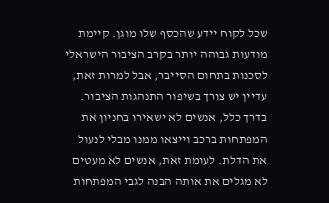שכל לקוח יידע שהכסף שלו מוגן. קיימת מודעות גבוהה יותר בקרב הציבור הישראלי לסכנות בתחום הסייבר, אבל למרות זאת, עדיין יש צורך בשיפור התנהגות הציבור. בדרך כלל, אנשים לא ישאירו בחניון את המפתחות ברכב וייצאו ממנו מבלי לנעול את הדלת. לעומת זאת, אנשים לא מעטים לא מגלים את אותה הבנה לגבי המפתחות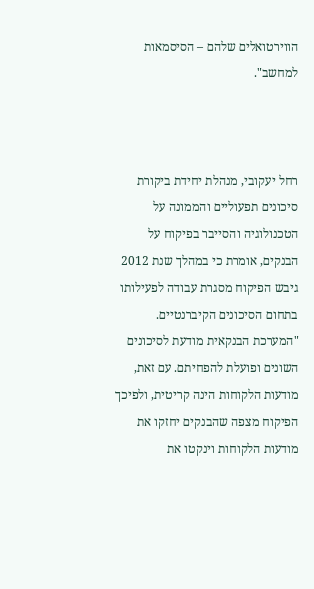הווירטואלים שלהם – הסיסמאות למחשב".



רחל יעקובי, מנהלת יחידת ביקורת סיכונים תפעוליים והממונה על הטכנולוגיה והסייבר בפיקוח על הבנקים, אומרת כי במהלך שנת 2012 גיבש הפיקוח מסגרת עבודה לפעילותו בתחום הסיכונים הקיברנטיים. "המערכת הבנקאית מודעת לסיכונים השונים ופועלת להפחיתם. עם זאת, מודעות הלקוחות הינה קריטית, ולפיכך הפיקוח מצפה שהבנקים יחזקו את מודעות הלקוחות וינקטו את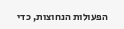הפעולות הנחוצות, כדי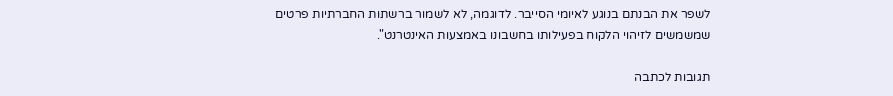לשפר את הבנתם בנוגע לאיומי הסייבר. לדוגמה, לא לשמור ברשתות החברתיות פרטים שמשמשים לזיהוי הלקוח בפעילותו בחשבונו באמצעות האינטרנט".

תגובות לכתבה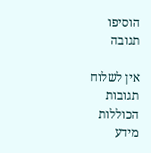הוסיפו תגובה

אין לשלוח תגובות הכוללות מידע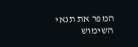המפר את תנאי השימוש